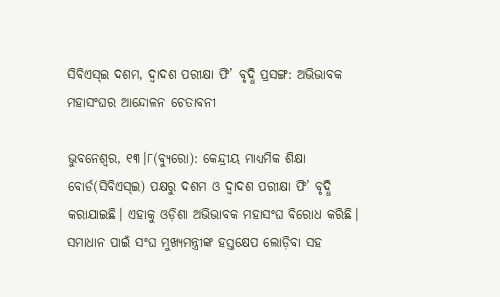ସିବିଏସ୍‌ଇ ଦଶମ, ଦ୍ୱାଦଶ ପରୀକ୍ଷା ଫି’ ବୃଦ୍ଧି ପ୍ରସଙ୍ଗ: ଅଭିଭାବକ ମହାସଂଘର ଆନ୍ଦୋଳନ ଚେତାବନୀ

ଭୁବନେଶ୍ୱର, ୧୩।୮(ବ୍ୟୁରୋ): କେନ୍ଦ୍ରୀୟ ମାଧ୍ୟମିକ ଶିକ୍ଷା ବୋର୍ଡ(ସିବିଏସ୍‌ଇ) ପକ୍ଷରୁ ଦଶମ ଓ ଦ୍ୱାଦଶ ପରୀକ୍ଷା ଫି’ ବୃଦ୍ଧି କରାଯାଇଛି। ଏହାକୁ ଓଡ଼ିଶା ଅଭିଭାବକ ମହାସଂଘ ବିରୋଧ କରିଛି। ସମାଧାନ ପାଇଁ ସଂଘ ମୁଖ୍ୟମନ୍ତ୍ରୀଙ୍କ ହସ୍ତକ୍ଷେପ ଲୋଡ଼ିବା ସହ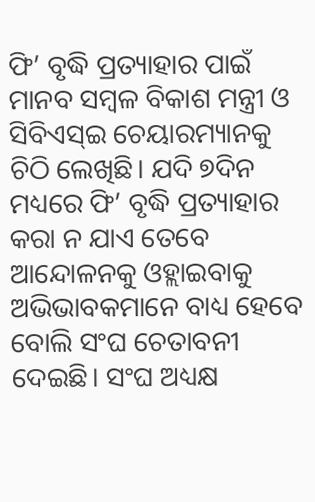ଫି’ ବୃଦ୍ଧି ପ୍ରତ୍ୟାହାର ପାଇଁ ମାନବ ସମ୍ବଳ ବିକାଶ ମନ୍ତ୍ରୀ ଓ ସିବିଏସ୍‌ଇ ଚେୟାରମ୍ୟାନକୁ ଚିଠି ଲେଖିଛି। ଯଦି ୭ଦିନ ମଧ୍ୟରେ ଫି’ ବୃଦ୍ଧି ପ୍ରତ୍ୟାହାର କରା ନ ଯାଏ ତେବେ ଆନ୍ଦୋଳନକୁ ଓହ୍ଲାଇବାକୁ ଅଭିଭାବକମାନେ ବାଧ୍ୟ ହେବେ ବୋଲି ସଂଘ ଚେତାବନୀ ଦେଇଛି। ସଂଘ ଅଧ୍ୟକ୍ଷ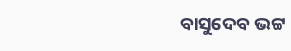ବାସୁଦେବ ଭଟ୍ଟ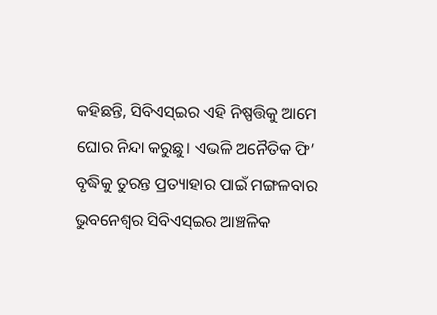କହିଛନ୍ତି, ସିବିଏସ୍‌ଇର ଏହି ନିଷ୍ପତ୍ତିକୁ ଆମେ ଘୋର ନିନ୍ଦା କରୁଛୁ। ଏଭଳି ଅନୈତିକ ଫି’ ବୃଦ୍ଧିକୁ ତୁରନ୍ତ ପ୍ରତ୍ୟାହାର ପାଇଁ ମଙ୍ଗଳବାର ଭୁବନେଶ୍ୱର ସିବିଏସ୍‌ଇର ଆଞ୍ଚଳିକ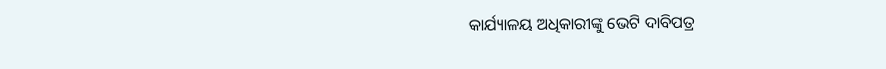କାର୍ଯ୍ୟାଳୟ ଅଧିକାରୀଙ୍କୁ ଭେଟି ଦାବିପତ୍ର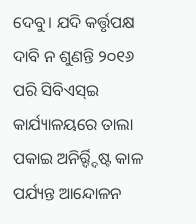ଦେବୁ। ଯଦି କର୍ତ୍ତୃପକ୍ଷ ଦାବି ନ ଶୁଣନ୍ତି ୨୦୧୬ ପରି ସିବିଏସ୍‌ଇ କାର୍ଯ୍ୟାଳୟରେ ତାଲା ପକାଇ ଅନିର୍ର୍ଦ୍ଦିଷ୍ଟ କାଳ ପର୍ଯ୍ୟନ୍ତ ଆନ୍ଦୋଳନ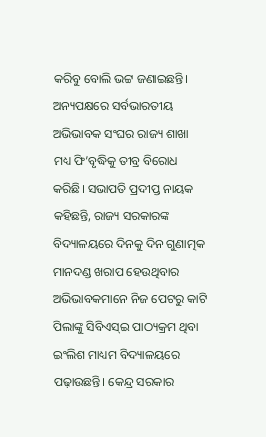କରିବୁ ବୋଲି ଭଟ୍ଟ ଜଣାଇଛନ୍ତି।
ଅନ୍ୟପକ୍ଷରେ ସର୍ବଭାରତୀୟ ଅଭିଭାବକ ସଂଘର ରାଜ୍ୟ ଶାଖା ମଧ୍ୟ ଫି’ବୃଦ୍ଧିକୁ ତୀବ୍ର ବିରୋଧ କରିଛି। ସଭାପତି ପ୍ରଦୀପ୍ତ ନାୟକ କହିଛନ୍ତି, ରାଜ୍ୟ ସରକାରଙ୍କ ବିଦ୍ୟାଳୟରେ ଦିନକୁ ଦିନ ଗୁଣାତ୍ମକ ମାନଦଣ୍ଡ ଖରାପ ହେଉଥିବାର ଅଭିଭାବକମାନେ ନିଜ ପେଟରୁ କାଟି ପିଲାଙ୍କୁ ସିବିଏସ୍‌ଇ ପାଠ୍ୟକ୍ରମ ଥିବା ଇଂଲିଶ ମାଧ୍ୟମ ବିଦ୍ୟାଳୟରେ ପଢ଼ାଉଛନ୍ତି। କେନ୍ଦ୍ର ସରକାର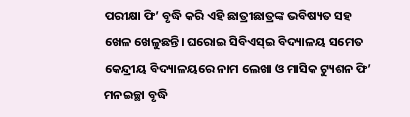ପରୀକ୍ଷା ଫି’ ବୃଦ୍ଧି କରି ଏହି ଛାତ୍ରୀଛାତ୍ରଙ୍କ ଭବିଷ୍ୟତ ସହ ଖେଳ ଖେଳୁଛନ୍ତି। ଘରୋଇ ସିବିଏସ୍‌ଇ ବିଦ୍ୟାଳୟ ସମେତ କେନ୍ଦ୍ରୀୟ ବିଦ୍ୟାଳୟରେ ନାମ ଲେଖା ଓ ମାସିକ ଟ୍ୟୁଶନ ଫି’ ମନଇଚ୍ଛା ବୃଦ୍ଧି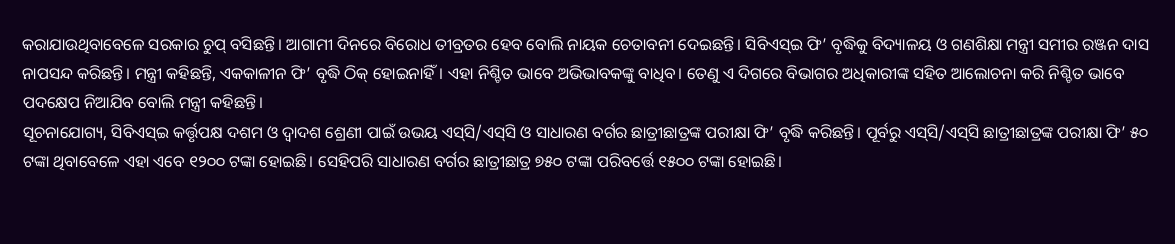କରାଯାଉଥିବାବେଳେ ସରକାର ଚୁପ୍‌ ବସିଛନ୍ତି। ଆଗାମୀ ଦିନରେ ବିରୋଧ ତୀବ୍ରତର ହେବ ବୋଲି ନାୟକ ଚେତାବନୀ ଦେଇଛନ୍ତି। ସିବିଏସ୍‌ଇ ଫି’ ବୃଦ୍ଧିକୁ ବିଦ୍ୟାଳୟ ଓ ଗଣଶିକ୍ଷା ମନ୍ତ୍ରୀ ସମୀର ରଞ୍ଜନ ଦାସ ନାପସନ୍ଦ କରିଛନ୍ତି। ମନ୍ତ୍ରୀ କହିଛନ୍ତି, ଏକକାଳୀନ ଫି’ ବୃଦ୍ଧି ଠିକ୍‌ ହୋଇନାହିଁ। ଏହା ନିଶ୍ଚିତ ଭାବେ ଅଭିଭାବକଙ୍କୁ ବାଧିବ। ତେଣୁ ଏ ଦିଗରେ ବିଭାଗର ଅଧିକାରୀଙ୍କ ସହିତ ଆଲୋଚନା କରି ନିଶ୍ଚିତ ଭାବେ ପଦକ୍ଷେପ ନିଆଯିବ ବୋଲି ମନ୍ତ୍ରୀ କହିଛନ୍ତି।
ସୂଚନାଯୋଗ୍ୟ, ସିବିଏସ୍‌ଇ କର୍ତ୍ତୃପକ୍ଷ ଦଶମ ଓ ଦ୍ୱାଦଶ ଶ୍ରେଣୀ ପାଇଁ ଉଭୟ ଏସ୍‌ସି/ଏସ୍‌ସି ଓ ସାଧାରଣ ବର୍ଗର ଛାତ୍ରୀଛାତ୍ରଙ୍କ ପରୀକ୍ଷା ଫି’ ବୃଦ୍ଧି କରିଛନ୍ତି। ପୂର୍ବରୁ ଏସ୍‌ସି/ଏସ୍‌ସି ଛାତ୍ରୀଛାତ୍ରଙ୍କ ପରୀକ୍ଷା ଫି’ ୫୦ ଟଙ୍କା ଥିବାବେଳେ ଏହା ଏବେ ୧୨୦୦ ଟଙ୍କା ହୋଇଛି। ସେହିପରି ସାଧାରଣ ବର୍ଗର ଛାତ୍ରୀଛାତ୍ର ୭୫୦ ଟଙ୍କା ପରିବର୍ତ୍ତେ ୧୫୦୦ ଟଙ୍କା ହୋଇଛି।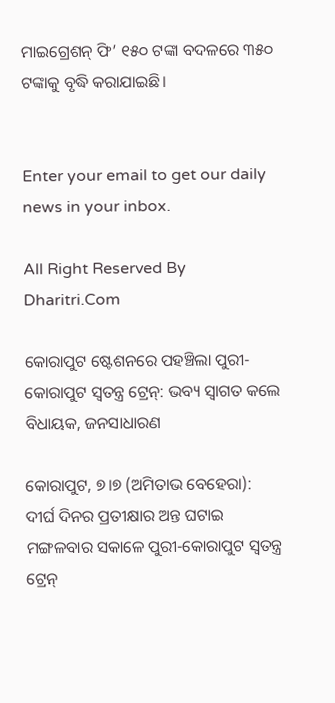ମାଇଗ୍ରେଶନ୍‌ ଫି’ ୧୫୦ ଟଙ୍କା ବଦଳରେ ୩୫୦ ଟଙ୍କାକୁ ବୃଦ୍ଧି କରାଯାଇଛି।


Enter your email to get our daily news in your inbox.

All Right Reserved By Dharitri.Com

କୋରାପୁଟ ଷ୍ଟେଶନରେ ପହଞ୍ଚିଲା ପୁରୀ-କୋରାପୁଟ ସ୍ବତନ୍ତ୍ର ଟ୍ରେନ୍‌: ଭବ୍ୟ ସ୍ବାଗତ କଲେ ବିଧାୟକ, ଜନସାଧାରଣ

କୋରାପୁଟ, ୭।୭ (ଅମିତାଭ ବେହେରା): ଦୀର୍ଘ ଦିନର ପ୍ରତୀକ୍ଷାର ଅନ୍ତ ଘଟାଇ ମଙ୍ଗଳବାର ସକାଳେ ପୁରୀ-କୋରାପୁଟ ସ୍ବତନ୍ତ୍ର ଟ୍ରେନ୍‌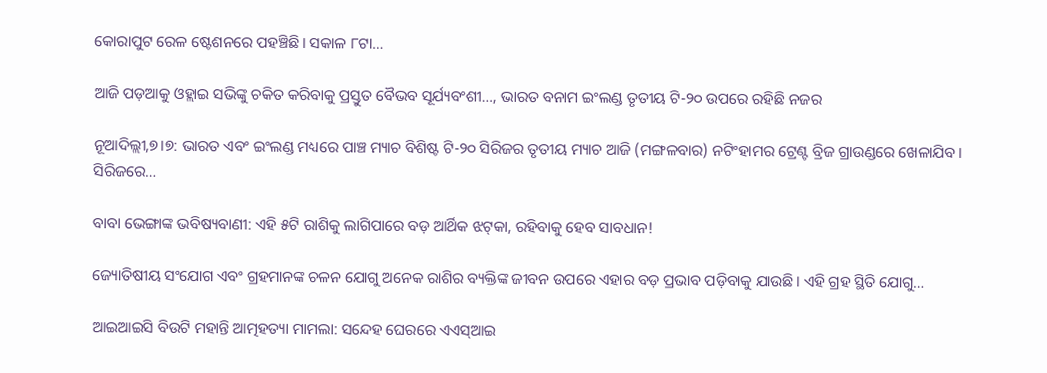କୋରାପୁଟ ରେଳ ଷ୍ଟେଶନରେ ପହଞ୍ଚିଛି। ସକାଳ ୮ଟା…

ଆଜି ପଡ଼ଆକୁ ଓହ୍ଲାଇ ସଭିଙ୍କୁ ଚକିତ କରିବାକୁ ପ୍ରସ୍ତୁତ ବୈଭବ ସୂର୍ଯ୍ୟବଂଶୀ…, ଭାରତ ବନାମ ଇଂଲଣ୍ଡ ତୃତୀୟ ଟି-୨୦ ଉପରେ ରହିଛି ନଜର

ନୂଆଦିଲ୍ଲୀ,୭।୭: ଭାରତ ଏବଂ ଇଂଲଣ୍ଡ ମଧ୍ୟରେ ପାଞ୍ଚ ମ୍ୟାଚ ବିଶିଷ୍ଟ ଟି-୨୦ ସିରିଜର ତୃତୀୟ ମ୍ୟାଚ ଆଜି (ମଙ୍ଗଳବାର) ନଟିଂହାମର ଟ୍ରେଣ୍ଟ ବ୍ରିଜ ଗ୍ରାଉଣ୍ଡରେ ଖେଳାଯିବ। ସିରିଜରେ…

ବାବା ଭେଙ୍ଗାଙ୍କ ଭବିଷ୍ୟବାଣୀ: ଏହି ୫ଟି ରାଶିକୁ ଲାଗିପାରେ ବଡ଼ ଆର୍ଥିକ ଝଟ୍‌କା, ରହିବାକୁ ହେବ ସାବଧାନ!

ଜ୍ୟୋତିଷୀୟ ସଂଯୋଗ ଏବଂ ଗ୍ରହମାନଙ୍କ ଚଳନ ଯୋଗୁ ଅନେକ ରାଶିର ବ୍ୟକ୍ତିଙ୍କ ଜୀବନ ଉପରେ ଏହାର ବଡ଼ ପ୍ରଭାବ ପଡ଼ିବାକୁ ଯାଉଛି। ଏହି ଗ୍ରହ ସ୍ଥିତି ଯୋଗୁ…

ଆଇଆଇସି ବିଉଟି ମହାନ୍ତି ଆତ୍ମହତ୍ୟା ମାମଲା: ସନ୍ଦେହ ଘେରରେ ଏଏସ୍‌ଆଇ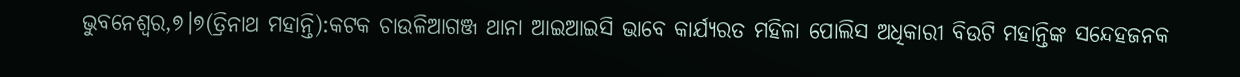ଭୁବନେଶ୍ୱର,୭।୭(ତ୍ରିନାଥ ମହାନ୍ତି):କଟକ ଚାଉଳିଆଗଞ୍ଜ ଥାନା ଆଇଆଇସି ଭାବେ କାର୍ଯ୍ୟରତ ମହିଳା ପୋଲିସ ଅଧିକାରୀ ବିଉଟି ମହାନ୍ତିଙ୍କ ସନ୍ଦେହଜନକ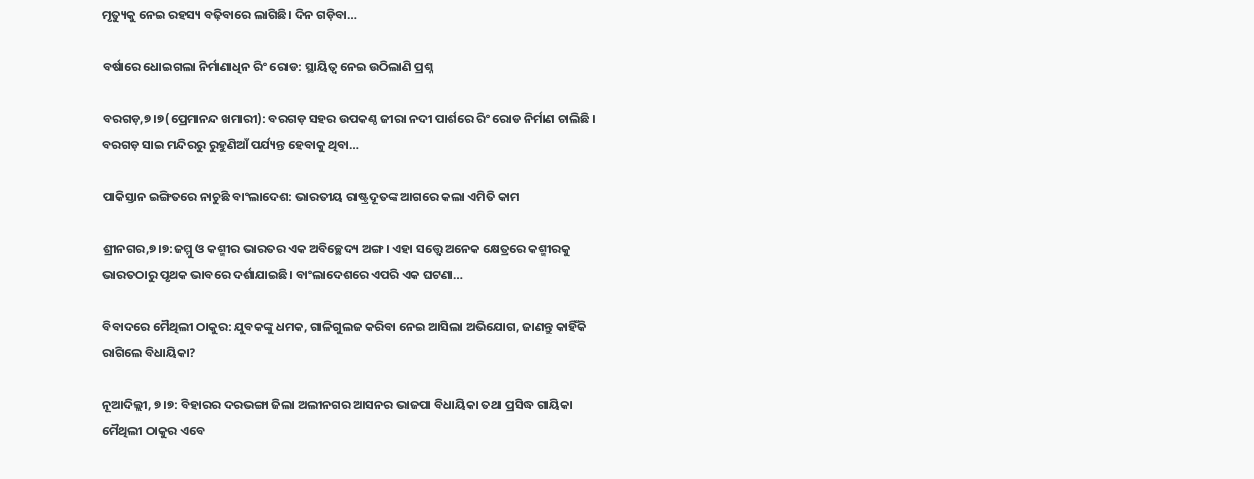ମୃତ୍ୟୁକୁ ନେଇ ରହସ୍ୟ ବଢ଼ିବାରେ ଲାଗିଛି। ଦିନ ଗଡ଼ିବା…

ବର୍ଷାରେ ଧୋଇଗଲା ନିର୍ମାଣାଧିନ ରିଂ ରୋଡ: ସ୍ଥାୟିତ୍ୱ ନେଇ ଉଠିଲାଣି ପ୍ରଶ୍ନ

ବରଗଡ଼,୭।୭(ପ୍ରେମାନନ୍ଦ ଖମାରୀ): ବରଗଡ଼ ସହର ଉପକଣ୍ଠ ଜୀରା ନଦୀ ପାର୍ଶରେ ରିଂ ରୋଡ ନିର୍ମାଣ ଚାଲିଛି । ବରଗଡ଼ ସାଇ ମନ୍ଦିରରୁ ରୁହୁଣିଆଁ ପର୍ଯ୍ୟନ୍ତ ହେବାକୁ ଥିବା…

ପାକିସ୍ତାନ ଇଙ୍ଗିତରେ ନାଚୁଛି ବାଂଲାଦେଶ: ଭାରତୀୟ ରାଷ୍ଟ୍ରଦୂତଙ୍କ ଆଗରେ କଲା ଏମିତି କାମ

ଶ୍ରୀନଗର,୭।୭:ଜମ୍ମୁ ଓ କଶ୍ମୀର ଭାରତର ଏକ ଅବିଚ୍ଛେଦ୍ୟ ଅଙ୍ଗ। ଏହା ସତ୍ତ୍ୱେ ଅନେକ କ୍ଷେତ୍ରରେ କଶ୍ମୀରକୁ ଭାରତଠାରୁ ପୃଥକ ଭାବରେ ଦର୍ଶାଯାଇଛି। ବାଂଲାଦେଶରେ ଏପରି ଏକ ଘଟଣା…

ବିବାଦରେ ମୈଥିଲୀ ଠାକୁର: ଯୁବକଙ୍କୁ ଧମକ, ଗାଳିଗୁଲଜ କରିବା ନେଇ ଆସିଲା ଅଭିଯୋଗ, ଜାଣନ୍ତୁ କାହିଁକି ରାଗିଲେ ବିଧାୟିକା?

ନୂଆଦିଲ୍ଲୀ, ୭।୭: ବିହାରର ଦରଭଙ୍ଗା ଜିଲା ଅଲୀନଗର ଆସନର ଭାଜପା ବିଧାୟିକା ତଥା ପ୍ରସିଦ୍ଧ ଗାୟିକା ମୈଥିଲୀ ଠାକୁର ଏବେ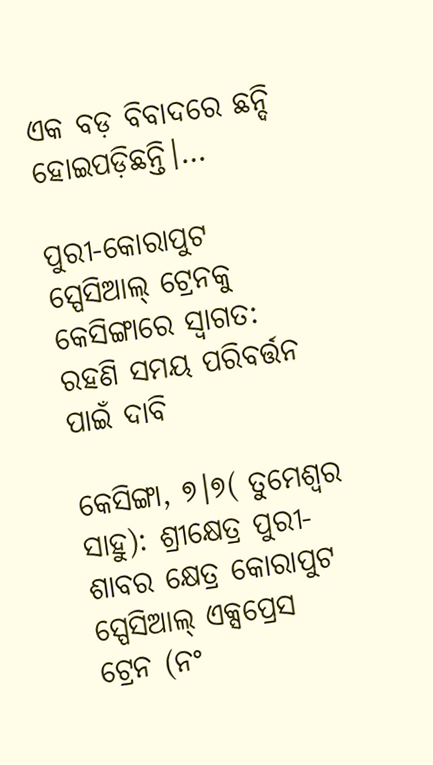ଏକ ବଡ଼ ବିବାଦରେ ଛନ୍ଦି ହୋଇପଡ଼ିଛନ୍ତି।…

ପୁରୀ-କୋରାପୁଟ ସ୍ପେସିଆଲ୍‌ ଟ୍ରେନକୁ କେସିଙ୍ଗାରେ ସ୍ବାଗତ: ରହଣି ସମୟ ପରିବର୍ତ୍ତନ ପାଇଁ ଦାବି

କେସିଙ୍ଗା, ୭।୭( ତୁମେଶ୍ୱର ସାହୁ): ଶ୍ରୀକ୍ଷେତ୍ର ପୁରୀ-ଶାବର କ୍ଷେତ୍ର କୋରାପୁଟ ସ୍ପେସିଆଲ୍‌ ଏକ୍ସପ୍ରେସ ଟ୍ରେନ (ନଂ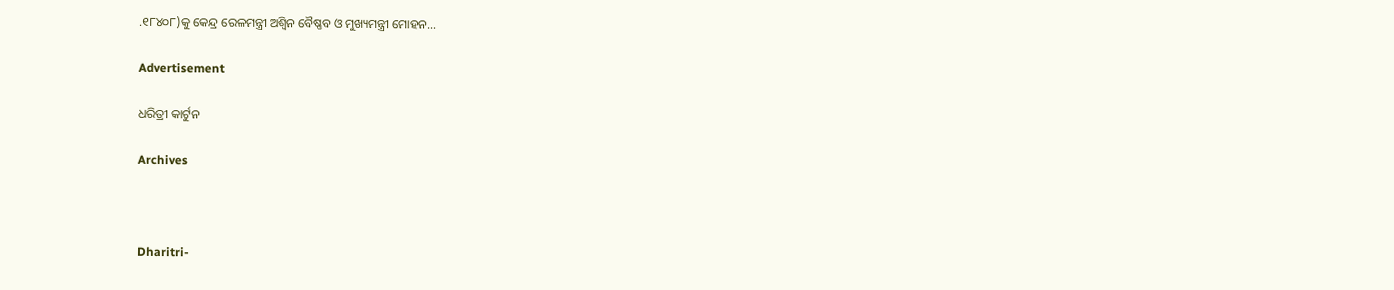.୧୮୪୦୮)କୁ କେନ୍ଦ୍ର ରେଳମନ୍ତ୍ରୀ ଅଶ୍ୱିନ ବୈଷ୍ଣବ ଓ ମୁଖ୍ୟମନ୍ତ୍ରୀ ମୋହନ…

Advertisement

ଧରିତ୍ରୀ କାର୍ଟୁନ

Archives



Dharitri-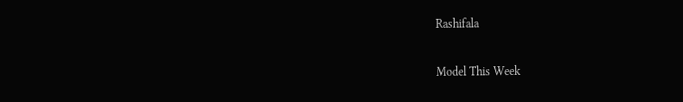Rashifala

Model This Week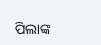ପିଲାଙ୍କ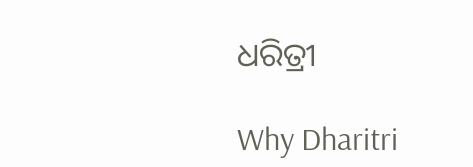ଧରିତ୍ରୀ

Why Dharitri